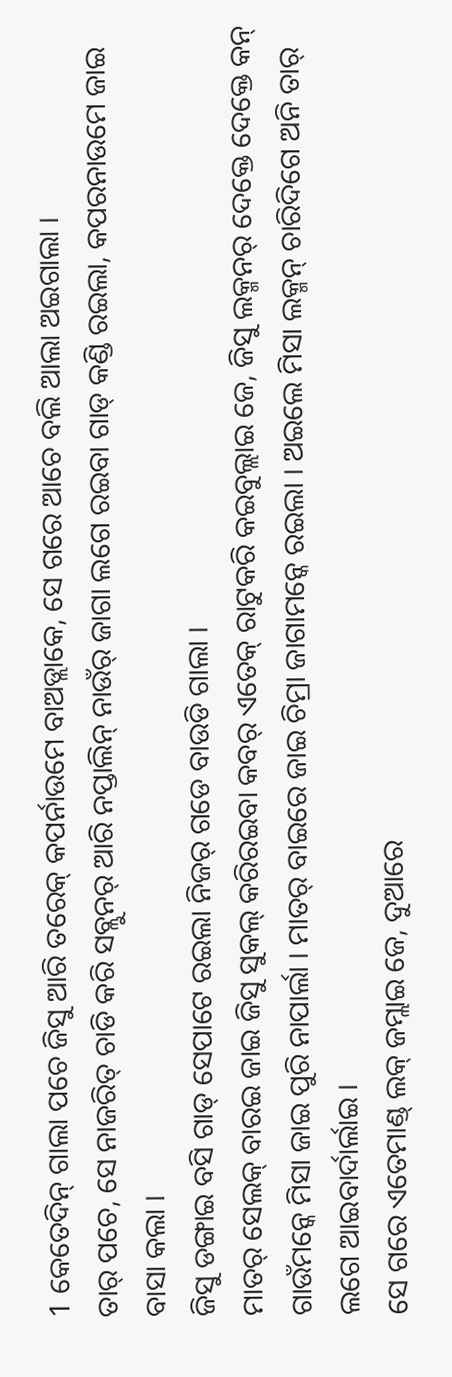1 କେତେଦିନ୍ ଗାଲା ପଚେ ଜିସୁ ଆରି ତରେକ୍ କପର୍ନାଉମେ ବାଅଡ୍ଲାକେ, ସେ ଗରେ ଆଚେ ବଲି ଆଲା ଅଇଗାଲା ।
ତାର୍ ପଚେ, ସେ ନାଜରିତ୍ ଚାଡି କରି ସବ୍ଲୁନର୍ ଆରି ନପ୍ତାଲିନ୍ ନାଉଁର୍ ଜାଗା ଲଗେ ରଇବା ଗାଡ୍ କଣ୍ଡି ରଇଲା, କପରନାଉମେ ଜାଇ ବାସା କଲା ।
ଜିସୁ ଡଙ୍ଗାଇ ବସି ଗାଡ୍ ସେପାଟେ ରଇଲା ନିଜର୍ ଗଡେ ବାଉଡି ଗାଲା ।
ମାତର୍ ସେଲକ୍ ବାରଇ ଜାଇ ଜିସୁ ସୁକଲ୍ କରିରଇବା କବର୍ ଏତେକ୍ ରାଟୁକରି କଇବୁଲ୍ଲାଇ ଜେ, ଜିସୁ ଲକ୍ମନର୍ ଦେକ୍ତେ ଦେକ୍ତେ କନ୍ ଗାଉଁମନ୍କେ ମିସା ଜାଇ ପୁରି ନାପାର୍ଲା । ମାତର୍ ବାଇରେ ଜାଇ ଚିମ୍ରା ଜାଗାମନ୍କେ ରଇଲା । ଅଇଲେ ମିସା ଲକ୍ମନ୍ ଚାରିଦିଗେ ଅନି ତାର୍ ଲଗେ ଆଇବାର୍ଦାର୍ଲାଇ ।
ସେ ଗରେ ଏତେମାଣ୍ଡ୍ ଲକ୍ ଜମ୍ଲାଇ ଜେ, ଦୁଆରେ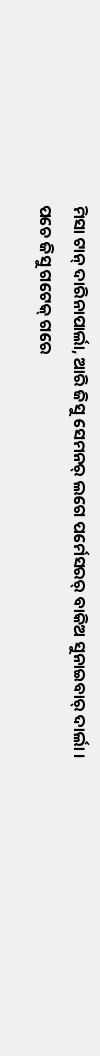ମିସା ଟାନ୍ ଦାରିନାପାର୍ଲା, ଆରି ଜିସୁ ସେମନର୍ ଲଗେ ପର୍ମେସରର୍ ବାକିଅ ସୁନାଇବାର୍ ଦାର୍ଲା ।
ପଚେ ଜିସୁ ଗଟେକ୍ ଗରେ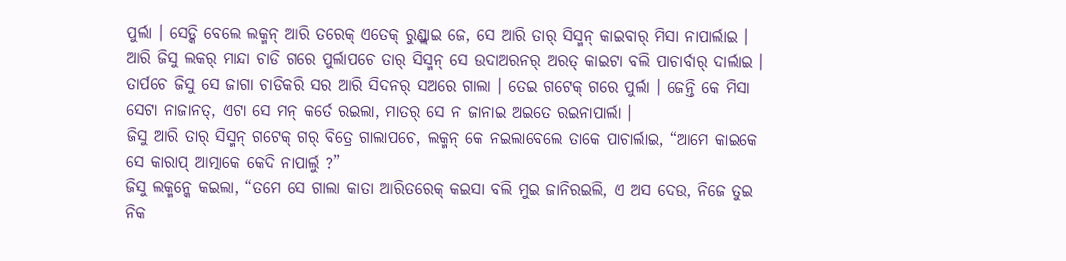ପୁର୍ଲା । ସେଡ୍କି ବେଲେ ଲକ୍ମନ୍ ଆରି ତରେକ୍ ଏତେକ୍ ରୁଣ୍ଡ୍ଲାଇ ଜେ, ସେ ଆରି ତାର୍ ସିସ୍ମନ୍ କାଇବାର୍ ମିସା ନାପାର୍ଲାଇ ।
ଆରି ଜିସୁ ଲକର୍ ମାନ୍ଦା ଚାଡି ଗରେ ପୁର୍ଲାପଚେ ତାର୍ ସିସ୍ମନ୍ ସେ ଉଦାଅରନର୍ ଅରତ୍ କାଇଟା ବଲି ପାଚାର୍ବାର୍ ଦାର୍ଲାଇ ।
ତାର୍ପଚେ ଜିସୁ ସେ ଜାଗା ଚାଡିକରି ସର ଆରି ସିଦନର୍ ସଅରେ ଗାଲା । ତେଇ ଗଟେକ୍ ଗରେ ପୁର୍ଲା । ଜେନ୍ତି କେ ମିସା ସେଟା ନାଜାନତ୍, ଏଟା ସେ ମନ୍ କର୍ତେ ରଇଲା, ମାତର୍ ସେ ନ ଜାନାଇ ଅଇତେ ରଇନାପାର୍ଲା ।
ଜିସୁ ଆରି ତାର୍ ସିସ୍ମନ୍ ଗଟେକ୍ ଗର୍ ବିତ୍ରେ ଗାଲାପଚେ, ଲକ୍ମନ୍ କେ ନଇଲାବେଲେ ତାକେ ପାଚାର୍ଲାଇ, “ଆମେ କାଇକେ ସେ କାରାପ୍ ଆତ୍ମାକେ କେଦି ନାପାର୍ଲୁ ?”
ଜିସୁ ଲକ୍ମନ୍କେ କଇଲା, “ତମେ ସେ ଗାଲା କାତା ଆରିତରେକ୍ କଇସା ବଲି ମୁଇ ଜାନିରଇଲି, ଏ ଅସ ଦେଉ, ନିଜେ ତୁଇ ନିକ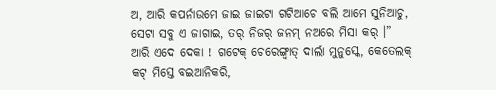ଅ, ଆରି କପର୍ନାଉମେ ଜାଇ ଜାଇଟା ଗଟିଆଚେ ବଲି ଆମେ ସୁନିଆଚୁ, ସେଟା ସବୁ ଏ ଜାଗାଇ, ତର୍ ନିଜର୍ ଜନମ୍ ନଅରେ ମିସା କର୍ ।”
ଆରି ଏଦେ ଦେକା ! ଗଟେକ୍ ଚେରେଙ୍ଗ୍ବାତ୍ ଦାର୍ଲା ମୁନୁସ୍କେ, କେତେଲକ୍ କଟ୍ ମିସ୍ତେ ବଇଆନିକରି,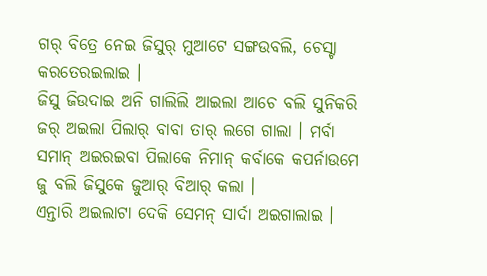ଗର୍ ବିତ୍ରେ ନେଇ ଜିସୁର୍ ମୁଆଟେ ସଙ୍ଗଉବଲି, ଚେସ୍ଟା କରତେରଇଲାଇ ।
ଜିସୁ ଜିଉଦାଇ ଅନି ଗାଲିଲି ଆଇଲା ଆଚେ ବଲି ସୁନିକରି ଜର୍ ଅଇଲା ପିଲାର୍ ବାବା ତାର୍ ଲଗେ ଗାଲା । ମର୍ବା ସମାନ୍ ଅଇରଇବା ପିଲାକେ ନିମାନ୍ କର୍ବାକେ କପର୍ନାଉମେ ଜୁ ବଲି ଜିସୁକେ ଜୁଆର୍ ବିଆର୍ କଲା ।
ଏନ୍ତାରି ଅଇଲାଟା ଦେକି ସେମନ୍ ସାର୍ଦା ଅଇଗାଲାଇ ।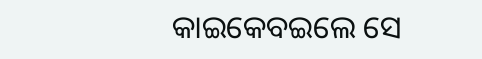କାଇକେବଇଲେ ସେ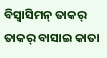ବିସ୍ବାସିମନ୍ ତାକର୍ ତାକର୍ ବାସାଇ କାତା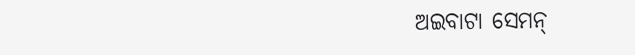ଅଇବାଟା ସେମନ୍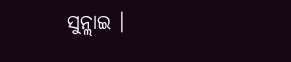ସୁନ୍ଲାଇ ।